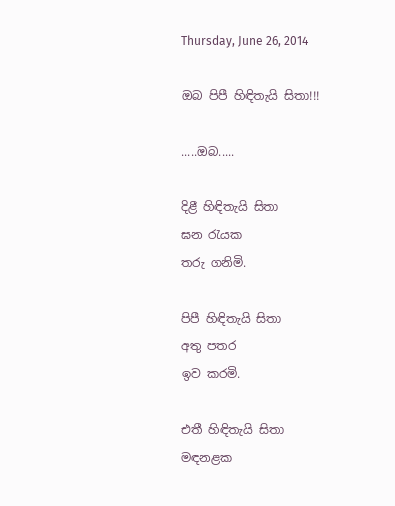Thursday, June 26, 2014

ඔබ පිපී හිඳිතැයි සිතා!!!

.....ඔබ.....

දිළී හිඳිතැයි සිතා
ඝන රැයක
තරු ගනිමි.

පිපී හිඳිතැයි සිතා
අතු පතර
ඉව කරමි.

එතී හිඳිතැයි සිතා
මඳනළක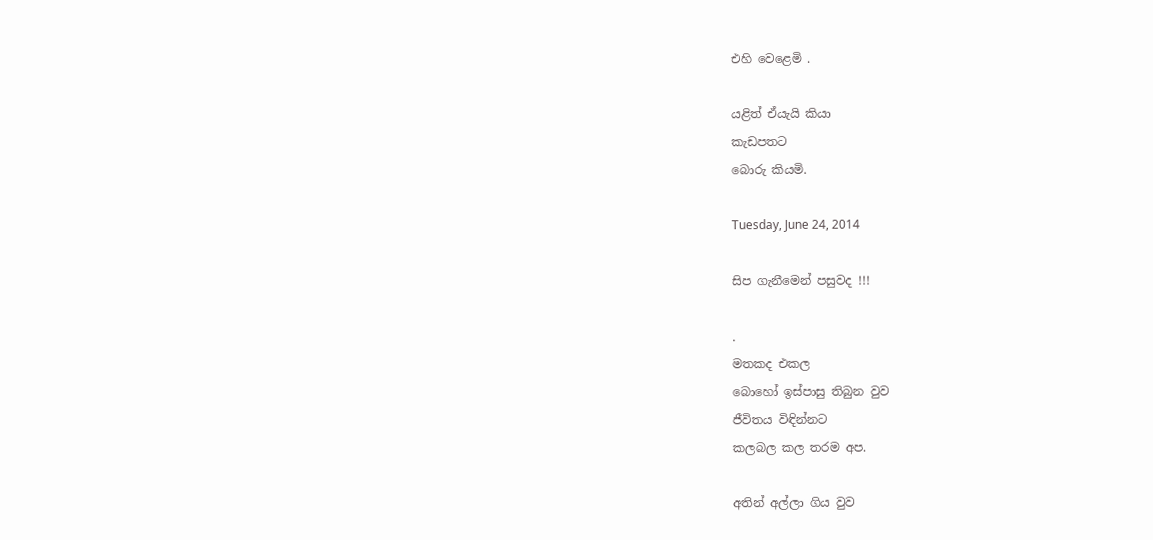එහි වෙළෙමි .

යළිත් ඒයැයි කියා
කැඩපතට
බොරු කියමි.

Tuesday, June 24, 2014

සිප ගැනීමෙන් පසුවද !!!

.
මතකද එකල
බොහෝ ඉස්පාසු තිබුන වුව
ජීවිතය විඳින්නට
කලබල කල තරම අප.

අතින් අල්ලා ගිය වුව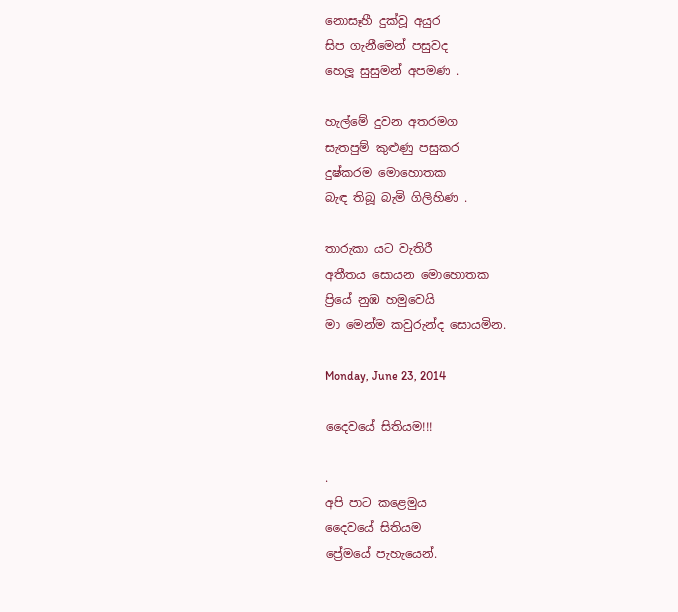නොසෑහී දුක්වූ අයුර
සිප ගැනීමෙන් පසුවද
හෙලූ සුසුමන් අපමණ .

හැල්මේ දුවන අතරමග
සැතපුම් කුළුණු පසුකර
දුෂ්කරම මොහොතක
බැඳ තිබූ බැමි ගිලිහිණ .

තාරුකා යට වැතිරී
අතීතය සොයන මොහොතක
ප්‍රියේ නුඹ හමුවෙයි
මා මෙන්ම කවුරුන්ද සොයමින.

Monday, June 23, 2014

දෛවයේ සිතියම!!!

.
අපි පාට කළෙමුය
දෛවයේ සිතියම
ප්‍රේමයේ පැහැයෙන්.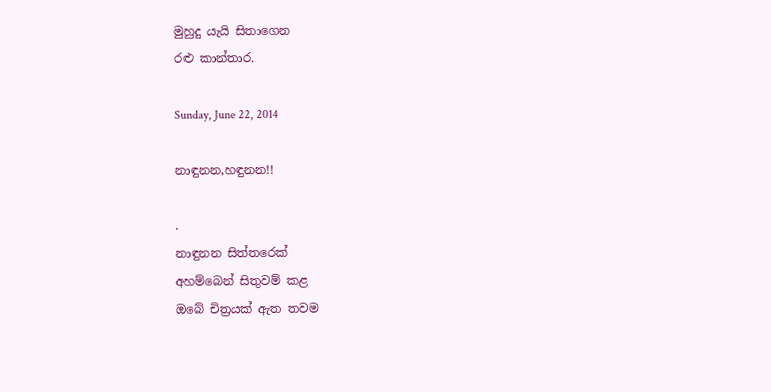මුහුදු යැයි සිතාගෙන
රළු කාන්තාර.

Sunday, June 22, 2014

නාඳුනන,හඳුනන!!

.
නාඳුනන සිත්තරෙක්
අහම්බෙන් සිතුවම් කළ
ඔබේ චිත්‍රයක් ඇත තවම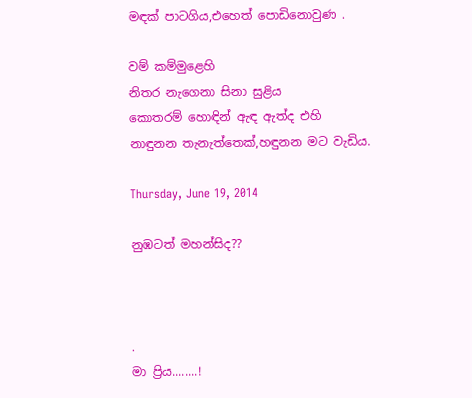මඳක් පාටගිය,එහෙත් පොඩිනොවුණ .

වම් කම්මුළෙහි
නිතර නැගෙනා සිනා සුළිය
කොතරම් හොඳින් ඇඳ ඇත්ද එහි
නාඳුනන තැනැත්තෙක්,හඳුනන මට වැඩිය.

Thursday, June 19, 2014

නුඹටත් මහන්සිද??



.
මා ප්‍රිය........!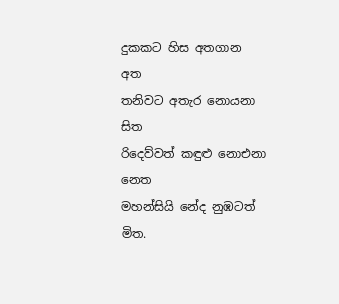දුකකට හිස අතගාන
අත
තනිවට අතැර නොයනා
සිත
රිදෙව්වත් කඳුළු නොඑනා
නෙත
මහන්සියි නේද නුඹටත්
මිත.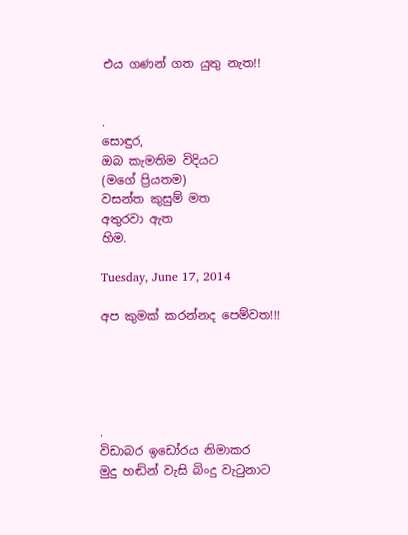එය ගණන් ගත යුතු නැත!!


.
සොඳුර,
ඔබ කැමතිම විදියට
(මගේ ප්‍රියතම)
වසන්ත කුසුම් මත
අතුරවා ඇත
හිම.

Tuesday, June 17, 2014

අප කුමක් කරන්නද පෙම්වත!!!





.
විඩාබර ඉඩෝරය නිමාකර
මුදු හඬින් වැසි බිංදු වැටුනාට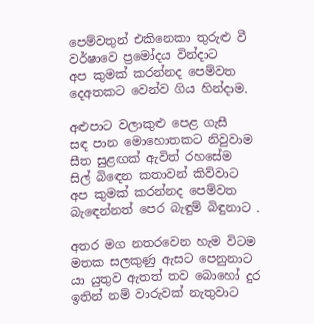පෙම්වතුන් එකිනෙකා තුරුළු වී
වර්ෂාවෙ ප්‍රමෝදය වින්දාට
අප කුමක් කරන්නද පෙම්වත
දෙඅතකට වෙන්ව ගිය හින්දාම.

අළුපාට වලාකුළු පෙළ ගැසී
සඳ පාන මොහොතකට නිවුවාම
සීත සුළඟක් ඇවිත් රහසේම
සිල් බිඳෙන කතාවන් කිව්වාට
අප කුමක් කරන්නද පෙම්වත
බැඳෙන්නත් පෙර බැඳුම් බිඳුනාට .

අතර මග නතරවෙන හැම විටම
මතක සලකුණු ඇසට පෙනුනාට
යා යුතුව ඇතත් තව බොහෝ දුර
ඉතින් නම් වාරුවක් නැතුවාට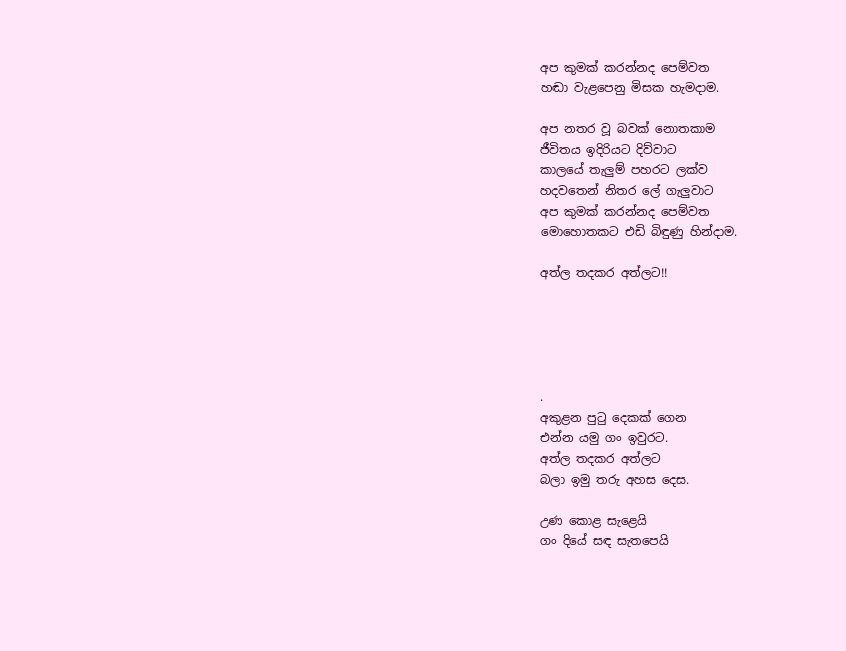අප කුමක් කරන්නද පෙම්වත
හඬා වැළපෙනු මිසක හැමදාම.

අප නතර වූ බවක් නොතකාම
ජීවිතය ඉදිරියට දිව්වාට
කාලයේ තැලුම් පහරට ලක්ව
හදවතෙන් නිතර ලේ ගැලුවාට
අප කුමක් කරන්නද පෙම්වත
මොහොතකට එඩි බිඳුණු හින්දාම.

අත්ල තදකර අත්ලට!!





.
අකුළන පුටු දෙකක් ගෙන
එන්න යමු ගං ඉවුරට.
අත්ල තදකර අත්ලට
බලා ඉමු තරු අහස දෙස.

උණ කොළ සැළෙයි
ගං දියේ සඳ සැතපෙයි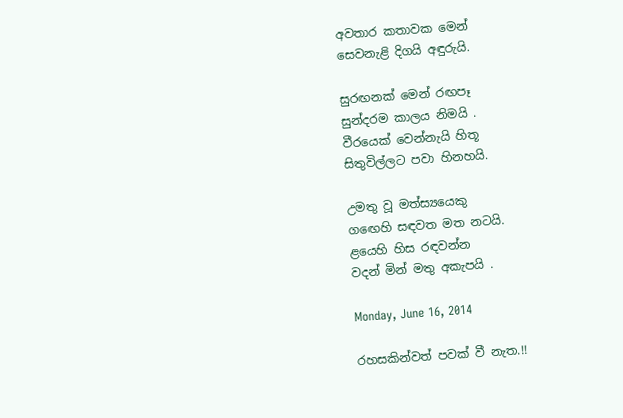අවතාර කතාවක මෙන්
සෙවනැළි දිගයි අඳුරුයි.

සුරඟනක් මෙන් රඟපෑ
සුන්දරම කාලය නිමයි .
වීරයෙක් වෙන්නැයි හිතූ
සිතුවිල්ලට පවා හිනහයි.

උමතු වූ මත්ස්‍යයෙකු
ගඟෙහි සඳවත මත නටයි.
ළයෙහි හිස රඳවන්න
වදන් මින් මතු අකැපයි .

Monday, June 16, 2014

රහසකින්වත් පවක් වී නැත.!!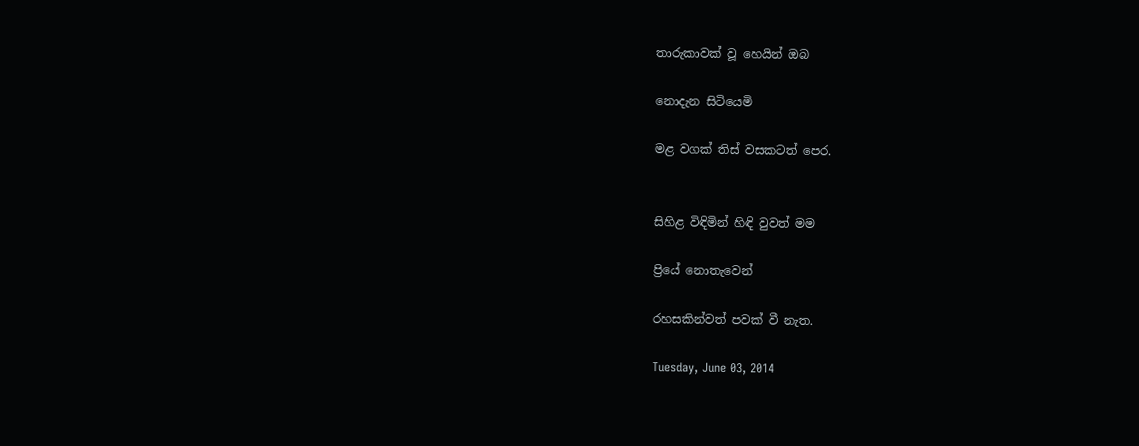තාරුකාවක් වූ හෙයින් ඔබ

නොදැන සිටියෙමි

මළ වගක් තිස් වසකටත් පෙර.


සිහිළ විඳිමින් හිඳි වුවත් මම

ප්‍රියේ නොතැවෙන්

රහසකින්වත් පවක් වී නැත.

Tuesday, June 03, 2014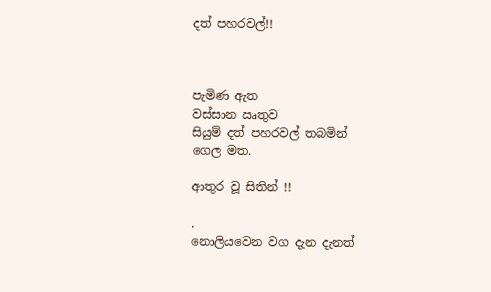දත් පහරවල්!!



පැමිණ ඇත
වස්සාන ඍතුව
සියුම් දත් පහරවල් තබමින්
ගෙල මත.

ආතුර වූ සිතින් !!

.
නොලියවෙන වග දැන දැනත්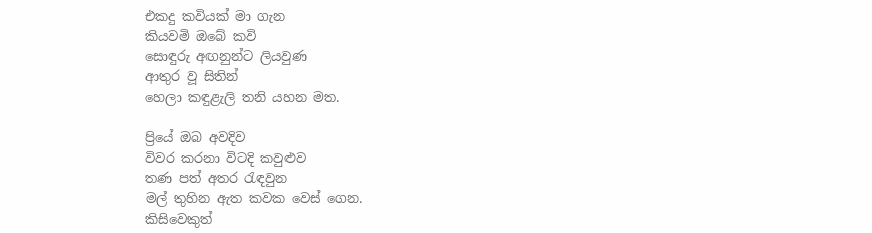එකදු කවියක් මා ගැන
කියවමි ඔබේ කවි
සොඳුරු අඟනුන්ට ලියවුණ
ආතුර වූ සිතින්
හෙලා කඳුළැලි තනි යහන මත.

ප්‍රියේ ඔබ අවදිව
විවර කරනා විටදි කවුළුව
තණ පත් අතර රැඳවුන
මල් තුහින ඇත කවක වෙස් ගෙන.
කිසිවෙකුත්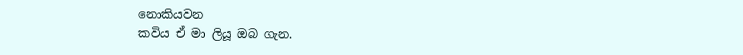නොකියවන
කවිය ඒ මා ලියූ ඔබ ගැන.